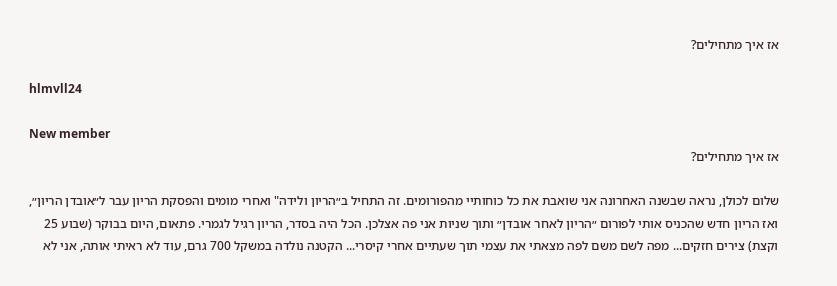אז איך מתחילים?

hlmvll24

New member
אז איך מתחילים?

שלום לכולן, נראה שבשנה האחרונה אני שואבת את כל כוחותיי מהפורומים. זה התחיל ב״הריון ולידה" ואחרי מומים והפסקת הריון עבר ל״אובדן הריון״, ואז הריון חדש שהכניס אותי לפורום ״הריון לאחר אובדן״ ותוך שניות אני פה אצלכן. הכל היה בסדר, הריון רגיל לגמרי. פתאום, היום בבוקר (שבוע 25 וקצת) צירים חזקים... מפה לשם משם לפה מצאתי את עצמי תוך שעתיים אחרי קיסרי... הקטנה נולדה במשקל 700 גרם, עוד לא ראיתי אותה, אני לא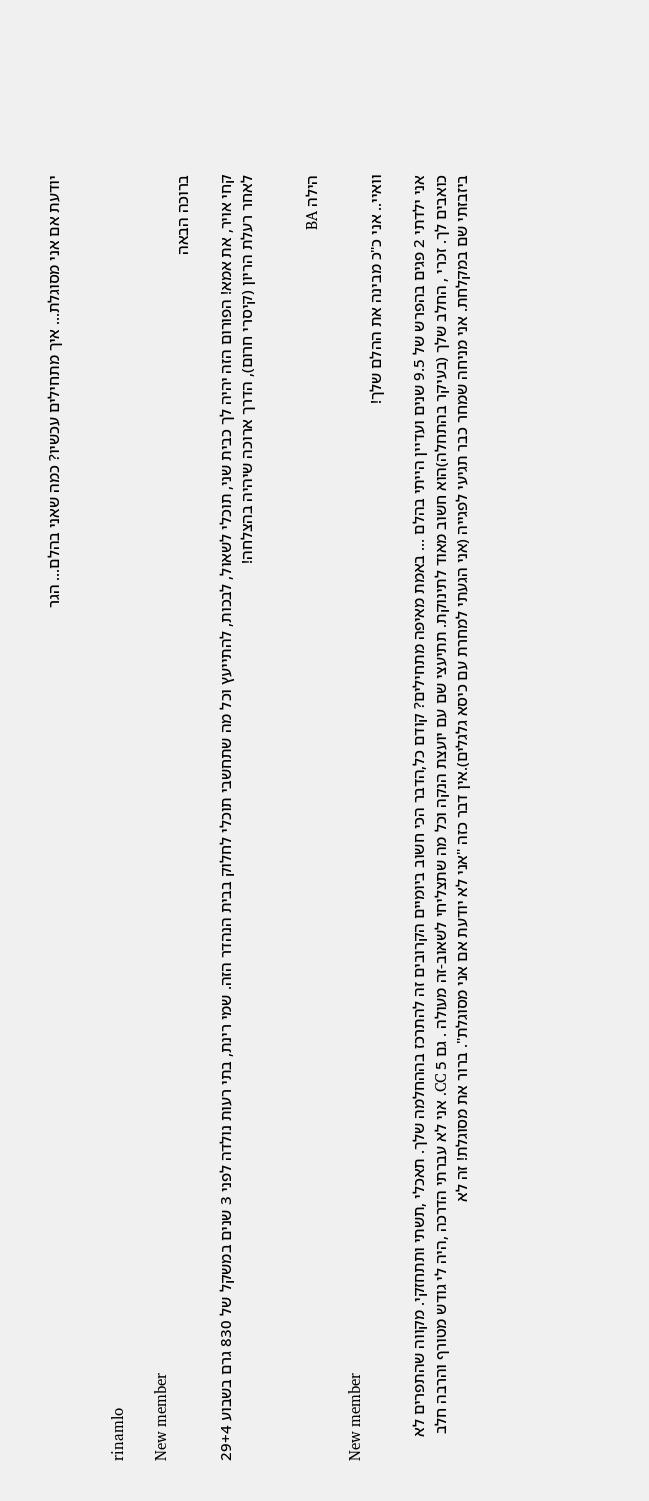יודעת אם אני מסוגלת... איך מתחילים עכשיו? כמה שאני בהלם... הגר


rinamlo

New member
ברוכה הבאה

קחי אויר, את אמא! הפורום הזה יהיה לך כבית שני, תוכלי לשאול, לבכות, להתייעץ וכל מה שתחשבי תוכלי לחלוק בבית הנהדר הזה. שמי רינת, בתי רעות נולדה לפני 3 שנים במשקל של 830 גרם בשבוע 29+4 לאחר רעלת הריון (קיסרי חרום), הדרך ארוכה שיהיה בהצלחה!


הילה BA

New member
וואיי.. אני כ"כ מבינה את ההלם שלך!

אני ילדתי 2 פגים בהפרש של 9.5 שנים ועדיין הייתי בהלם ... באמת מאיפה מתחילים? קודם כל,הדבר הכי חשוב ביומיים הקרובים זה להתרכז בההחלמה שלך. תאכלי ,תשתי ותתחזקי. מקווה שהתפרים לא כואבים לך. זכרי , החלב שלך (בעיקר בהתחלה)הוא חשוב מאוד לתינוקת. תתיעצי שם עם יועצת הנקה וכל מה שתצליחי לשאוב-זה מעולה . גם 5 CC. אני לא עברתי הדרכה ,היה לי גודש מטורף והרבה חלב ביזבזתי שם במקלחת. אני מניחה שמחר כבר תגיעי לפגייה (אני הגעתי למחרת עם כיסא גלגלים).אין דבר כזה "אני לא יודעת אם אני מסוגלת". ברור את מסוגלת! זה לא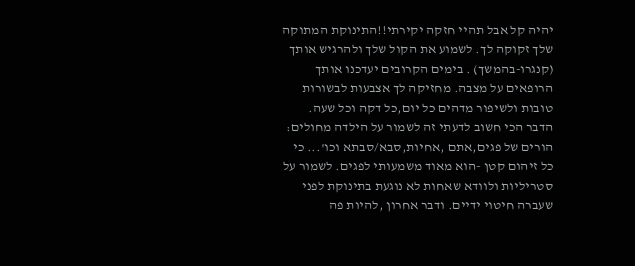יהיה קל אבל תהיי חזקה יקירתי!!התינוקת המתוקה שלך זקוקה לך. לשמוע את הקול שלך ולהרגיש אותך (קנגרו-בהמשך) . בימים הקרובים יעדכנו אותך הרופאים על מצבה. מחזיקה לך אצבעות לבשורות טובות ולשיפור מדהים כל יום,כל דקה וכל שעה. הדבר הכי חשוב לדעתי זה לשמור על הילדה מחולים: הורים של פגים,אתם ,אחיות,סבא/סבתא וכו'... כי כל זיהום קטן -הוא מאוד משמעותי לפגים. לשמור על סטריליות ולוודא שאחות לא נוגעת בתינוקת לפני שעברה חיטוי ידיים. ודבר אחרון ,להיות פה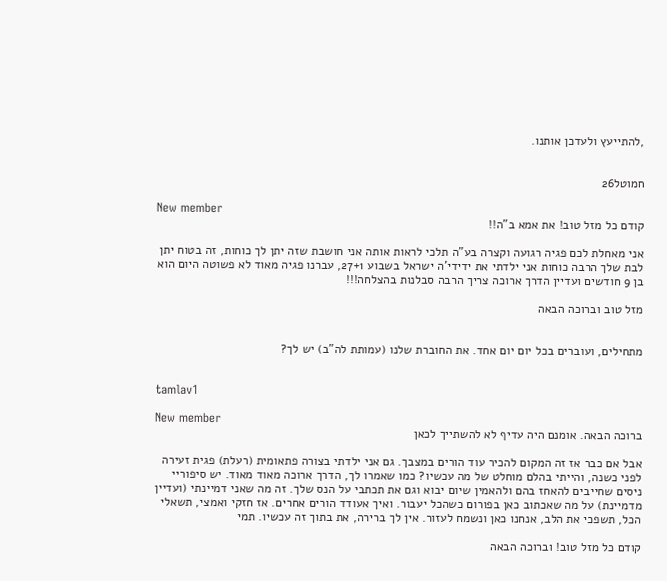,להתייעץ ולעדכן אותנו.


חמוטל26

New member
קודם כל מזל טוב! את אמא ב"ה!!

אני מאחלת לכם פגיה רגועה וקצרה בע"ה תלכי לראות אותה אני חושבת שזה יתן לך כוחות, זה בטוח יתן לבת שלך הרבה כוחות אני ילדתי את ידידי'ה ישראל בשבוע 27+1, עברנו פגיה מאוד לא פשוטה היום הוא בן 9 חודשים ועדיין הדרך ארוכה צריך הרבה סבלנות בהצלחה!!!

מזל טוב וברוכה הבאה


מתחילים, ועוברים בכל יום יום אחד. את החוברת שלנו (עמותת לה"ב) יש לך?


tamlav1

New member
ברוכה הבאה. אומנם היה עדיף לא להשתייך לכאן

אבל אם כבר אז זה המקום להכיר עוד הורים במצבך. גם אני ילדתי בצורה פתאומית (רעלת) פגית זעירה לפני כשנה, והייתי בהלם מוחלט של מה עכשיו? כמו שאמרו לך, הדרך ארוכה מאוד מאוד. יש סיפוריי ניסים שחייבים להאחז בהם ולהאמין שיום יבוא וגם את תכתבי על הנס שלך. זה מה שאני דמיינתי (ועדיין מדמיינת) על מה שאכתוב כאן בפורום כשהכל יעבור. ואיך אעודד הורים אחרים. אז חזקי ואמצי, תשאלי הכל, תשפכי את הלב, אנחנו כאן ונשמח לעזור. אין לך ברירה, את בתוך זה עכשיו. תמי

קודם כל מזל טוב! וברוכה הבאה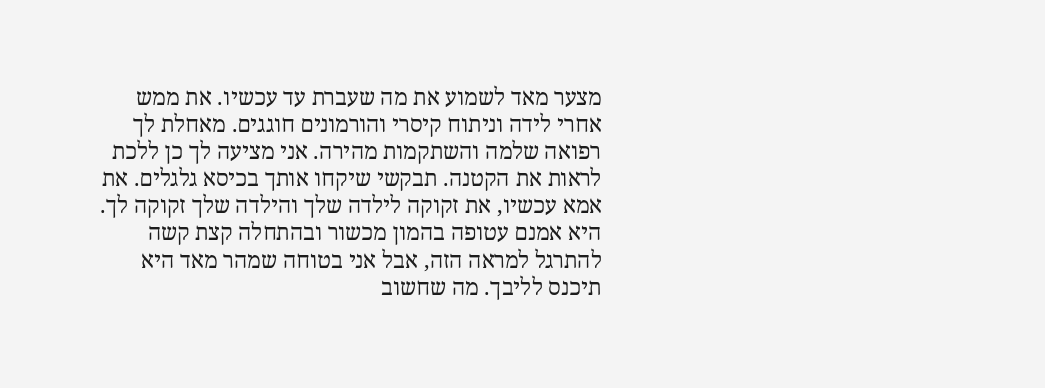מצער מאד לשמוע את מה שעברת עד עכשיו. את ממש אחרי לידה וניתוח קיסרי והורמונים חוגגים. מאחלת לך רפואה שלמה והשתקמות מהירה. אני מציעה לך כן ללכת לראות את הקטנה. תבקשי שיקחו אותך בכיסא גלגלים. את אמא עכשיו, את זקוקה לילדה שלך והילדה שלך זקוקה לך. היא אמנם עטופה בהמון מכשור ובהתחלה קצת קשה להתרגל למראה הזה, אבל אני בטוחה שמהר מאד היא תיכנס לליבך. מה שחשוב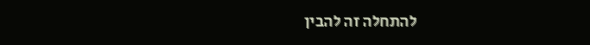להתחלה זה להבין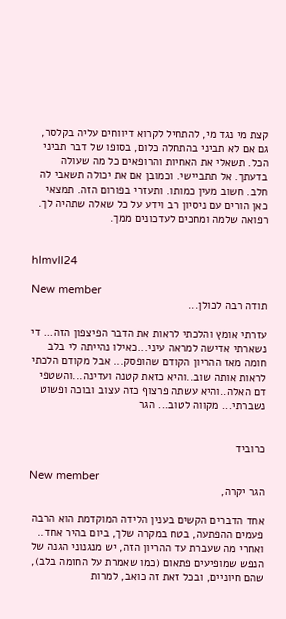קצת מי נגד מי, להתחיל לקרוא דיווחים עליה בקלסר, גם אם לא תביני בהתחלה כלום, בסופו של דבר תביני הכל. תשאלי את האחיות והרופאים כל מה שעולה בדעתך. אל תתביישי. וכמובן אם את יכולה תשאבי לה חלב. חשוב מעין כמותו. ותעזרי בפורום הזה. תמצאי כאן הורים עם ניסיון רב וידע על כל שאלה שתהיה לך. רפואה שלמה ומחכים לעדכונים ממך.


hlmvll24

New member
תודה רבה לכולן...

עזרתי אומץ והלכתי לראות את הדבר הפיצפון הזה... די נשארתי אדישה למראה עיני...כאילו נהייתה לי בלב חומה מאז ההריון הקודם שהופסק... אבל מקודם הלכתי לראות אותה שוב..והיא כזאת קטנה ועדינה...והשטפי דם האלה..והיא עשתה פרצוף כזה עצוב ובוכה ופשוט נשברתי... מקווה לטוב... הגר


כרוביד

New member
הגר יקרה,

אחד הדברים הקשים בענין הלידה המוקדמת הוא הרבה פעמים ההפתעה, בטח במקרה שלך, ביום בהיר אחד.. ואחרי מה שעברת עד ההריון הזה, יש מנגנוני הגנה של הנפש שמופיעים פתאום (כמו שאמרת על החומה בלב), שהם חיוניים, ובכל זאת זה כואב, למרות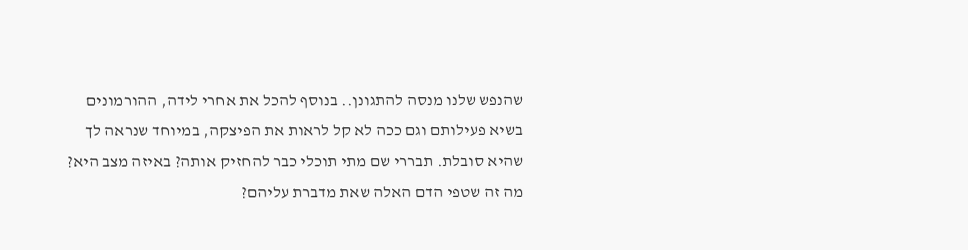שהנפש שלנו מנסה להתגונן.. בנוסף להכל את אחרי לידה, ההורמונים בשיא פעילותם וגם ככה לא קל לראות את הפיצקה, במיוחד שנראה לך שהיא סובלת. תבררי שם מתי תוכלי כבר להחזיק אותה? באיזה מצב היא? מה זה שטפי הדם האלה שאת מדברת עליהם?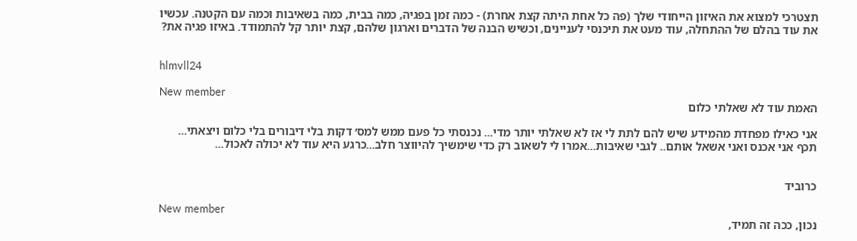תצטרכי למצוא את האיזון הייחודי שלך (פה כל אחת היתה קצת אחרת) - כמה זמן בפגיה, כמה בבית, כמה בשאיבות וכמה עם הקטנה. עכשיו את עוד בהלם של ההתחלה, עוד מעט את תיכנסי לעניינים, וכשיש הבנה של הדברים וארגון שלהם, קצת יותר קל להתמודד. באיזו פגיה את?


hlmvll24

New member
האמת עוד לא שאלתי כלום

אני כאילו מפחדת מהמידע שיש להם לתת לי אז לא שאלתי יותר מדי... נכנסתי כל פעם ממש למס׳ דקות בלי דיבורים בלי כלום ויצאתי... תכף אני אכנס ואני אשאל אותם.. לגבי שאיבות...אמרו לי לשאוב רק כדי שימשיך להיווצר חלב...כרגע היא עוד לא יכולה לאכול...


כרוביד

New member
נכון, ככה זה תמיד,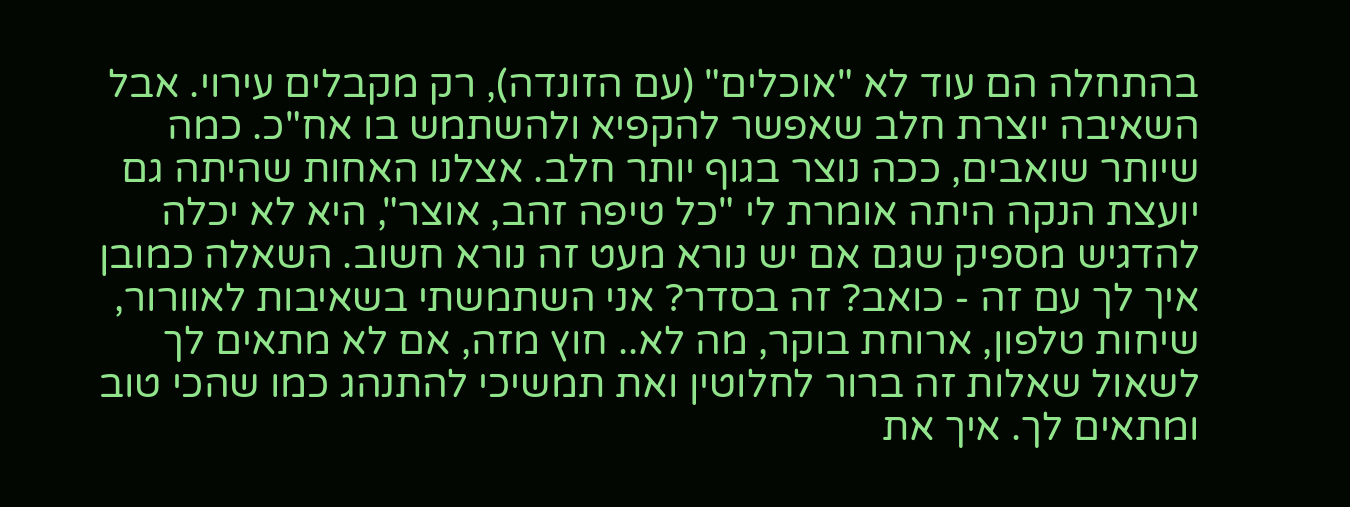בהתחלה הם עוד לא "אוכלים" (עם הזונדה), רק מקבלים עירוי. אבל השאיבה יוצרת חלב שאפשר להקפיא ולהשתמש בו אח"כ. כמה שיותר שואבים, ככה נוצר בגוף יותר חלב. אצלנו האחות שהיתה גם יועצת הנקה היתה אומרת לי "כל טיפה זהב, אוצר", היא לא יכלה להדגיש מספיק שגם אם יש נורא מעט זה נורא חשוב. השאלה כמובן איך לך עם זה - כואב? זה בסדר? אני השתמשתי בשאיבות לאוורור, שיחות טלפון, ארוחת בוקר, מה לא.. חוץ מזה, אם לא מתאים לך לשאול שאלות זה ברור לחלוטין ואת תמשיכי להתנהג כמו שהכי טוב ומתאים לך. איך את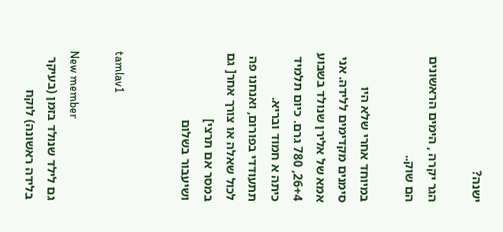ישנה?

הגר יקרה , הימים הראשונים הם שוק..

במיוחד אחרי שלא היו סימנים מקדימים ללידה. אני אמא של אלירן שנולד בשבוע 26+4, 780 גרם. כיום תלמיד כיתה א חמוד ובריא. תתעודדי בפורום, ואנחנו פה לכול שאלה או צורך אחר[ גם במסר אם תרצי]
ושיעבור בשלום


tamlav1

New member
גם לילד שנולד בזמן (בעיקר בלידה ראשונה) לוקח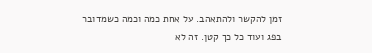זמן להקשר ולהתאהב. על אחת כמה וכמה כשמדובר בפג ועוד כל כך קטן. זה לא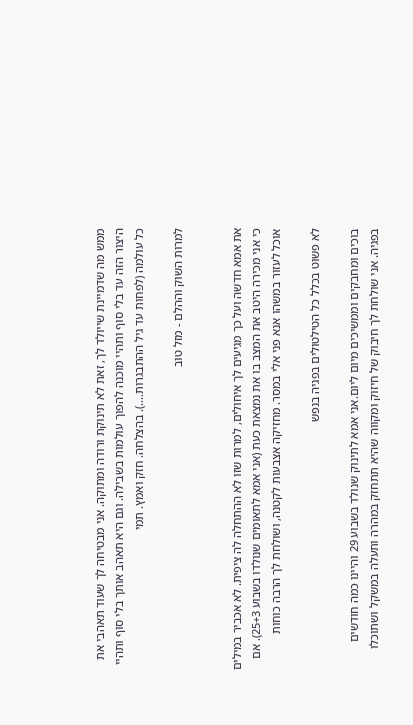ממש מה שדמיינת שייולד לך, זאת לא תינוקת ורודה ומתוקה. אני מבטיחה לך שעוד תאהבי את היצור הזה עד בלי סוף ותהיי מוכנה להפוך עולמות בשבילה. וגם היא תאהב אותך בלי סוף ותהיי כל עולמה (לפחות עד גיל ההתבגרות....). בהצלחה. חזק ואמץ. תמי

למרות השוק וההלם - מזל טוב


את אמא חדשה ועל כך מגיעים לך איחולים, למרות שזו לא ההתחלה לה ציפית. לא אכביר במילים כי אני מכירה היטב את המצב בו את נמצאת כעת (אני אמא לתאומים שנולדו בשבוע 25+3). אם אוכל לעזור במשהו אנא פני אלי במסר. מחזיקה אצבעות לקטנה, ושולחת לך הרבה כוחות

לא פשוט בכלל כל הטילטולים בפגיה בנפש

בוכים ומחבקים וממשיכים מיום ליום.אני אמא לתינוק שנולד בשבוע 29 והיינו כמה חודשים בפגיה. אני שולחת לך חיבוק של חיזוק ומקווה שהיא תתחזק במהרה ותעלה במשקל ושתוכלו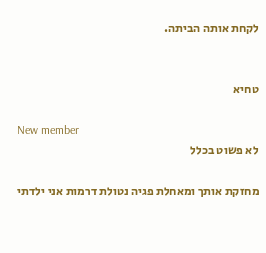לקחת אותה הביתה.


טחיא

New member
לא פשוט בכלל

מחזקת אותך ומאחלת פגיה נטולת דרמות אני ילדתי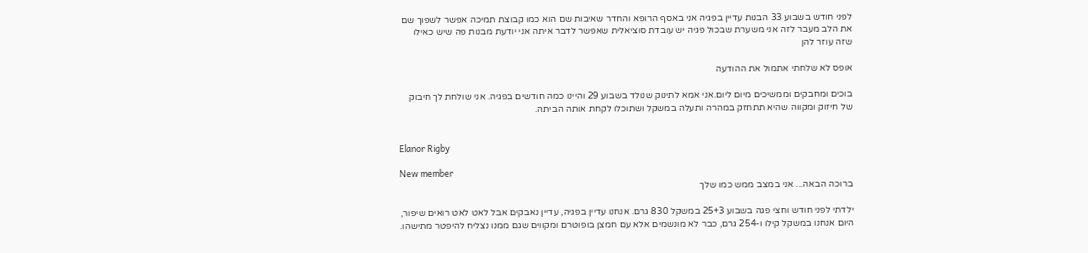לפני חודש בשבוע 33 הבנות עדיין בפגיה אני באסף הרופא והחדר שאיבות שם הוא כמו קבוצת תמיכה אפשר לשפוך שם את הלב מעבר לזה אני משערת שבכול פגיה יש עובדת סוציאלית שאפשר לדבר איתה אני יודעת מבנות פה שיש כאילו שזה עוזר להן

אופס לא שלחתי אתמול את ההודעה

בוכים ומחבקים וממשיכים מיום ליום.אני אמא לתינוק שנולד בשבוע 29 והיינו כמה חודשים בפגיה. אני שולחת לך חיבוק של חיזוק ומקווה שהיא תתחזק במהרה ותעלה במשקל ושתוכלו לקחת אותה הביתה.


Elanor Rigby

New member
ברוכה הבאה... אני במצב ממש כמו שלך

ילדתי לפני חודש וחצי פגה בשבוע 25+3 במשקל 830 גרם. אנחנו עדיין בפגיה, עדיין נאבקים אבל לאט לאט רואים שיפור, היום אנחנו במשקל קילו ו-254 גרם, כבר לא מונשמים אלא עם חמצן בופוטרם ומקווים שגם ממנו נצליח להיפטר מתישהו.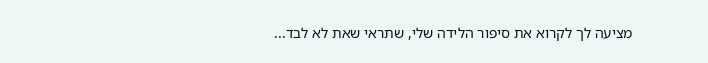מציעה לך לקרוא את סיפור הלידה שלי, שתראי שאת לא לבד...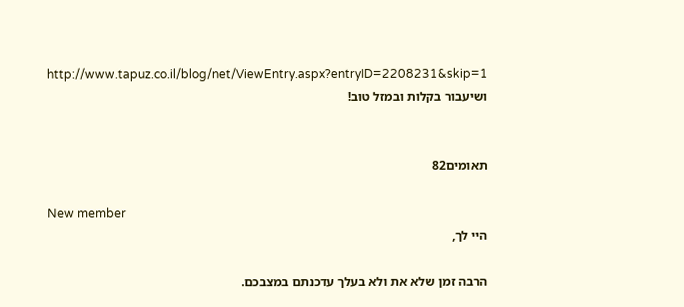http://www.tapuz.co.il/blog/net/ViewEntry.aspx?entryID=2208231&skip=1 ושיעבור בקלות ובמזל טוב!


תאומים82

New member
היי לך,

הרבה זמן שלא את ולא בעלך עדכנתם במצבכם.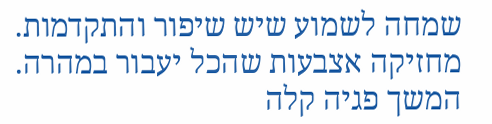שמחה לשמוע שיש שיפור והתקדמות. מחזיקה אצבעות שהכל יעבור במהרה. המשך פגיה קלה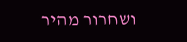ושחרור מהיר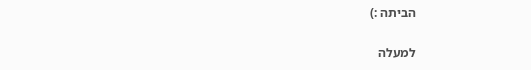הביתה :)

למעלה